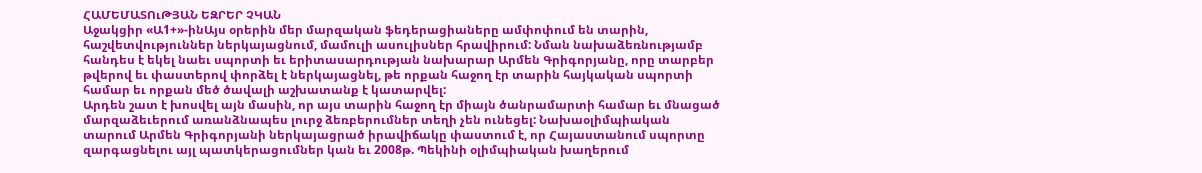ՀԱՄԵՄԱՏՈւԹՅԱՆ ԵԶՐԵՐ ՉԿԱՆ
Աջակցիր «Ա1+»-ինԱյս օրերին մեր մարզական ֆեդերացիաները ամփոփում են տարին, հաշվետվություններ ներկայացնում, մամուլի ասուլիսներ հրավիրում: Նման նախաձեռնությամբ հանդես է եկել նաեւ սպորտի եւ երիտասարդության նախարար Արմեն Գրիգորյանը, որը տարբեր թվերով եւ փաստերով փորձել է ներկայացնել, թե որքան հաջող էր տարին հայկական սպորտի համար եւ որքան մեծ ծավալի աշխատանք է կատարվել:
Արդեն շատ է խոսվել այն մասին, որ այս տարին հաջող էր միայն ծանրամարտի համար եւ մնացած մարզաձեւերում առանձնապես լուրջ ձեռբերումներ տեղի չեն ունեցել: Նախաօլիմպիական տարում Արմեն Գրիգորյանի ներկայացրած իրավիճակը փաստում է, որ Հայաստանում սպորտը զարգացնելու այլ պատկերացումներ կան եւ 2008թ. Պեկինի օլիմպիական խաղերում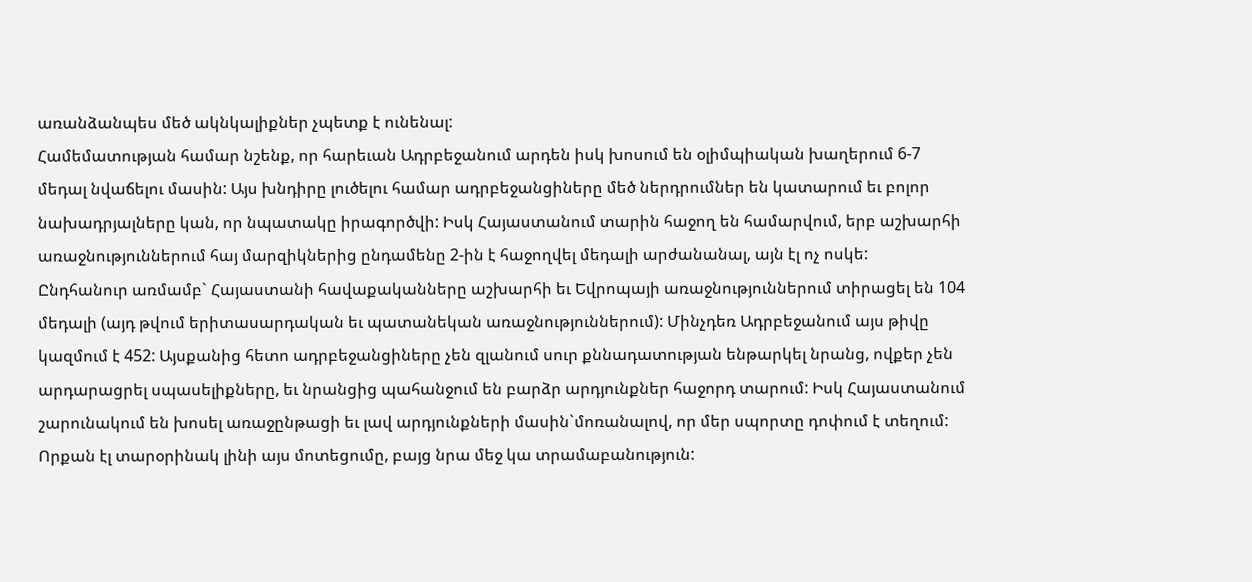առանձանպես մեծ ակնկալիքներ չպետք է ունենալ:
Համեմատության համար նշենք, որ հարեւան Ադրբեջանում արդեն իսկ խոսում են օլիմպիական խաղերում 6-7 մեդալ նվաճելու մասին: Այս խնդիրը լուծելու համար ադրբեջանցիները մեծ ներդրումներ են կատարում եւ բոլոր նախադրյալները կան, որ նպատակը իրագործվի: Իսկ Հայաստանում տարին հաջող են համարվում, երբ աշխարհի առաջնություններում հայ մարզիկներից ընդամենը 2-ին է հաջողվել մեդալի արժանանալ, այն էլ ոչ ոսկե:
Ընդհանուր առմամբ` Հայաստանի հավաքականները աշխարհի եւ Եվրոպայի առաջնություններում տիրացել են 104 մեդալի (այդ թվում երիտասարդական եւ պատանեկան առաջնություններում): Մինչդեռ Ադրբեջանում այս թիվը կազմում է 452: Այսքանից հետո ադրբեջանցիները չեն զլանում սուր քննադատության ենթարկել նրանց, ովքեր չեն արդարացրել սպասելիքները, եւ նրանցից պահանջում են բարձր արդյունքներ հաջորդ տարում: Իսկ Հայաստանում շարունակում են խոսել առաջընթացի եւ լավ արդյունքների մասին`մոռանալով, որ մեր սպորտը դոփում է տեղում: Որքան էլ տարօրինակ լինի այս մոտեցումը, բայց նրա մեջ կա տրամաբանություն: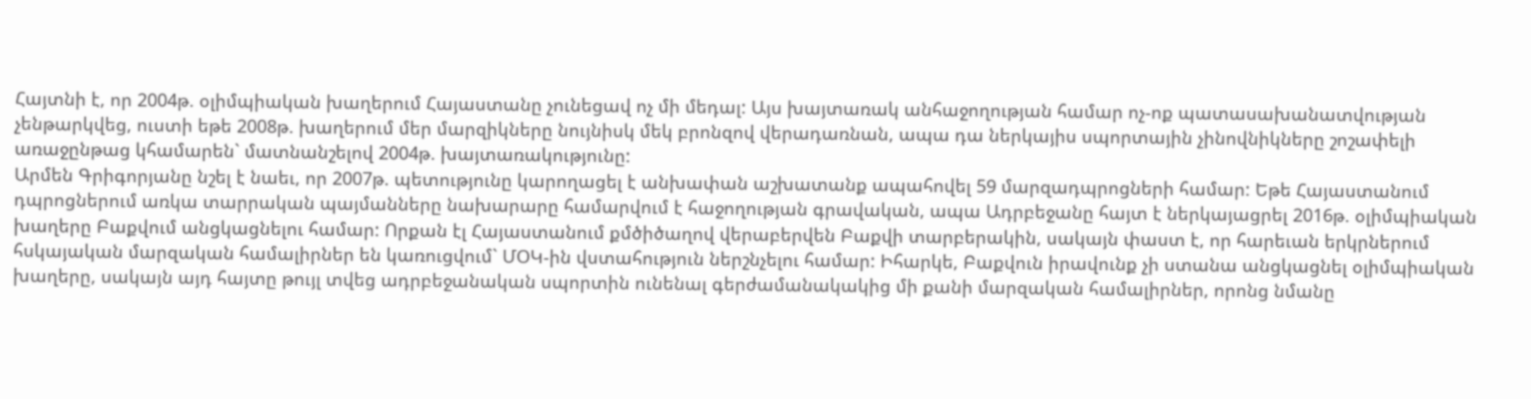Հայտնի է, որ 2004թ. օլիմպիական խաղերում Հայաստանը չունեցավ ոչ մի մեդալ: Այս խայտառակ անհաջողության համար ոչ-ոք պատասախանատվության չենթարկվեց, ուստի եթե 2008թ. խաղերում մեր մարզիկները նույնիսկ մեկ բրոնզով վերադառնան, ապա դա ներկայիս սպորտային չինովնիկները շոշափելի առաջընթաց կհամարեն` մատնանշելով 2004թ. խայտառակությունը:
Արմեն Գրիգորյանը նշել է նաեւ, որ 2007թ. պետությունը կարողացել է անխափան աշխատանք ապահովել 59 մարզադպրոցների համար: Եթե Հայաստանում դպրոցներում առկա տարրական պայմանները նախարարը համարվում է հաջողության գրավական, ապա Ադրբեջանը հայտ է ներկայացրել 2016թ. օլիմպիական խաղերը Բաքվում անցկացնելու համար: Որքան էլ Հայաստանում քմծիծաղով վերաբերվեն Բաքվի տարբերակին, սակայն փաստ է, որ հարեւան երկրներում հսկայական մարզական համալիրներ են կառուցվում` ՄՕԿ-ին վստահություն ներշնչելու համար: Իհարկե, Բաքվուն իրավունք չի ստանա անցկացնել օլիմպիական խաղերը, սակայն այդ հայտը թույլ տվեց ադրբեջանական սպորտին ունենալ գերժամանակակից մի քանի մարզական համալիրներ, որոնց նմանը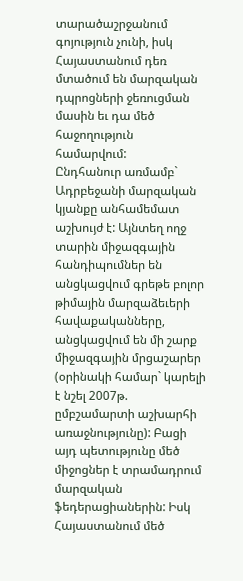տարածաշրջանում գոյություն չունի, իսկ Հայաստանում դեռ մտածում են մարզական դպրոցների ջեռուցման մասին եւ դա մեծ հաջողություն համարվում:
Ընդհանուր առմամբ` Ադրբեջանի մարզական կյանքը անհամեմատ աշխույժ է: Այնտեղ ողջ տարին միջազգային հանդիպումներ են անցկացվում գրեթե բոլոր թիմային մարզաձեւերի հավաքականները, անցկացվում են մի շարք միջազգային մրցաշարեր (օրինակի համար` կարելի է նշել 2007թ. ըմբշամարտի աշխարհի առաջնությունը): Բացի այդ պետությունը մեծ միջոցներ է տրամադրում մարզական ֆեդերացիաներին: Իսկ Հայաստանում մեծ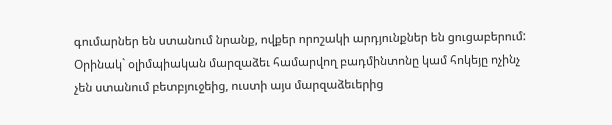գումարներ են ստանում նրանք, ովքեր որոշակի արդյունքներ են ցուցաբերում:
Օրինակ` օլիմպիական մարզաձեւ համարվող բադմինտոնը կամ հոկեյը ոչինչ չեն ստանում բետբյուջեից, ուստի այս մարզաձեւերից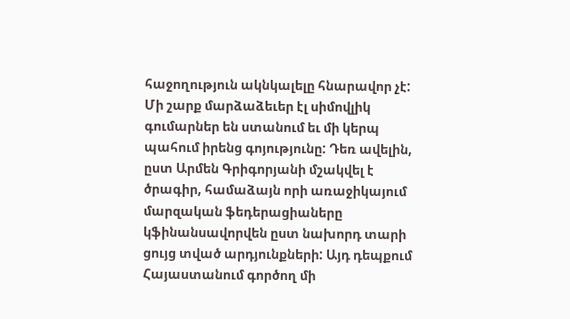հաջողություն ակնկալելը հնարավոր չէ: Մի շարք մարձաձեւեր էլ սիմովլիկ գումարներ են ստանում եւ մի կերպ պահում իրենց գոյությունը: Դեռ ավելին, ըստ Արմեն Գրիգորյանի մշակվել է ծրագիր, համաձայն որի առաջիկայում մարզական ֆեդերացիաները կֆինանսավորվեն ըստ նախորդ տարի ցույց տված արդյունքների: Այդ դեպքում Հայաստանում գործող մի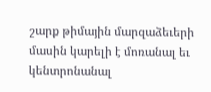շարք թիմային մարզաձեւերի մասին կարելի է մոռանալ եւ կենտրոնանալ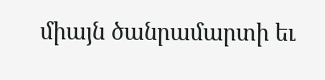միայն ծանրամարտի եւ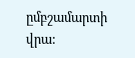ըմբշամարտի վրա: